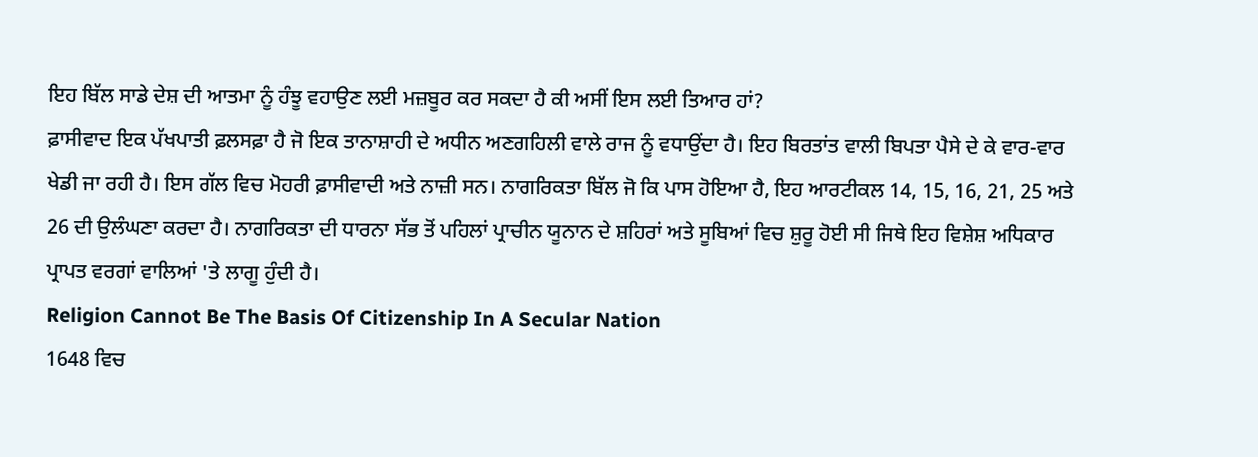ਇਹ ਬਿੱਲ ਸਾਡੇ ਦੇਸ਼ ਦੀ ਆਤਮਾ ਨੂੰ ਹੰਝੂ ਵਹਾਉਣ ਲਈ ਮਜ਼ਬੂਰ ਕਰ ਸਕਦਾ ਹੈ ਕੀ ਅਸੀਂ ਇਸ ਲਈ ਤਿਆਰ ਹਾਂ?
ਫ਼ਾਸੀਵਾਦ ਇਕ ਪੱਖਪਾਤੀ ਫ਼ਲਸਫ਼ਾ ਹੈ ਜੋ ਇਕ ਤਾਨਾਸ਼ਾਹੀ ਦੇ ਅਧੀਨ ਅਣਗਹਿਲੀ ਵਾਲੇ ਰਾਜ ਨੂੰ ਵਧਾਉਂਦਾ ਹੈ। ਇਹ ਬਿਰਤਾਂਤ ਵਾਲੀ ਬਿਪਤਾ ਪੈਸੇ ਦੇ ਕੇ ਵਾਰ-ਵਾਰ ਖੇਡੀ ਜਾ ਰਹੀ ਹੈ। ਇਸ ਗੱਲ ਵਿਚ ਮੋਹਰੀ ਫ਼ਾਸੀਵਾਦੀ ਅਤੇ ਨਾਜ਼ੀ ਸਨ। ਨਾਗਰਿਕਤਾ ਬਿੱਲ ਜੋ ਕਿ ਪਾਸ ਹੋਇਆ ਹੈ, ਇਹ ਆਰਟੀਕਲ 14, 15, 16, 21, 25 ਅਤੇ 26 ਦੀ ਉਲੰਘਣਾ ਕਰਦਾ ਹੈ। ਨਾਗਰਿਕਤਾ ਦੀ ਧਾਰਨਾ ਸੱਭ ਤੋਂ ਪਹਿਲਾਂ ਪ੍ਰਾਚੀਨ ਯੂਨਾਨ ਦੇ ਸ਼ਹਿਰਾਂ ਅਤੇ ਸੂਬਿਆਂ ਵਿਚ ਸ਼ੁਰੂ ਹੋਈ ਸੀ ਜਿਥੇ ਇਹ ਵਿਸ਼ੇਸ਼ ਅਧਿਕਾਰ ਪ੍ਰਾਪਤ ਵਰਗਾਂ ਵਾਲਿਆਂ 'ਤੇ ਲਾਗੂ ਹੁੰਦੀ ਹੈ।
Religion Cannot Be The Basis Of Citizenship In A Secular Nation
1648 ਵਿਚ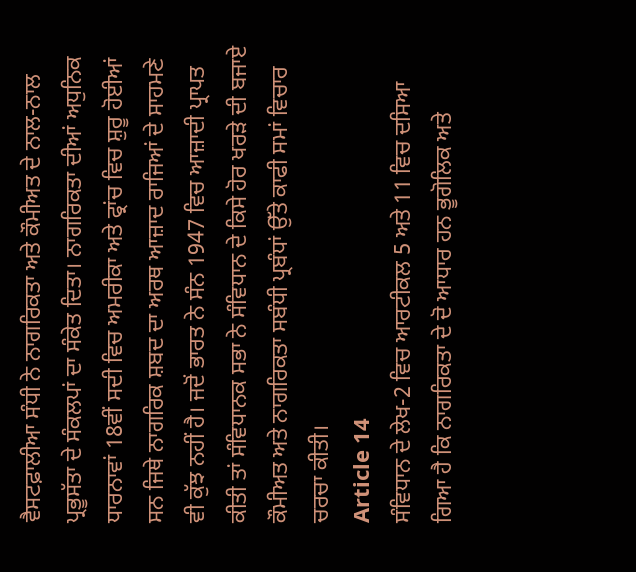ਵੈਸਟਫ਼ਾਲੀਆ ਸੰਧੀ ਨੇ ਨਾਗਰਿਕਤਾ ਅਤੇ ਕੌਮੀਅਤ ਦੇ ਨਾਲ-ਨਾਲ ਪ੍ਰਭੂਸੱਤਾ ਦੇ ਸੰਕਲਪਾਂ ਦਾ ਸੰਕੇਤ ਦਿਤਾ। ਨਾਗਰਿਕਤਾ ਦੀਆਂ ਅਧੁਨਿਕ ਧਾਰਨਾਵਾਂ 18ਵੀਂ ਸਦੀ ਵਿਚ ਅਮਰੀਕਾ ਅਤੇ ਫ੍ਰਾਂਚ ਵਿਚ ਸ਼ੁਰੂ ਹੋਈਆਂ ਸਨ ਜਿਥੇ ਨਾਗਰਿਕ ਸ਼ਬਦ ਦਾ ਅਰਥ ਆਜ਼ਾਦ ਰਾਜਿਆਂ ਦੇ ਸਾਹਮਣੇ ਵੀ ਕੁੱਝ ਨਹੀਂ ਹੈ। ਜਦੋਂ ਭਾਰਤ ਨੇ ਸੰਨ 1947 ਵਿਚ ਆਜ਼ਾਦੀ ਪ੍ਰਾਪਤ ਕੀਤੀ ਤਾਂ ਸੰਵਿਧਾਨਕ ਸਭਾ ਨੇ ਸੰਵਿਧਾਨ ਦੇ ਕਿਸੇ ਹੋਰ ਖਰੜੇ ਦੀ ਬਜਾਏ ਕੌਮੀਅਤ ਅਤੇ ਨਾਗਰਿਕਤਾ ਸਬੰਧੀ ਪ੍ਰਬੰਧਾਂ ਉੱਤੇ ਕਾਫੀ ਸਮਾਂ ਵਿਚਾਰ ਚਰਚਾ ਕੀਤੀ।
Article 14
ਸੰਵਿਧਾਨ ਦੇ ਲੇਖ-2 ਵਿਚ ਆਰਟੀਕਲ 5 ਅਤੇ 11 ਵਿਚ ਦਸਿਆ ਗਿਆ ਹੈ ਕਿ ਨਾਗਰਿਕਤਾ ਦੇ ਦੋ ਆਧਾਰ ਹਨ ਭੂਗੋਲਿਕ ਅਤੇ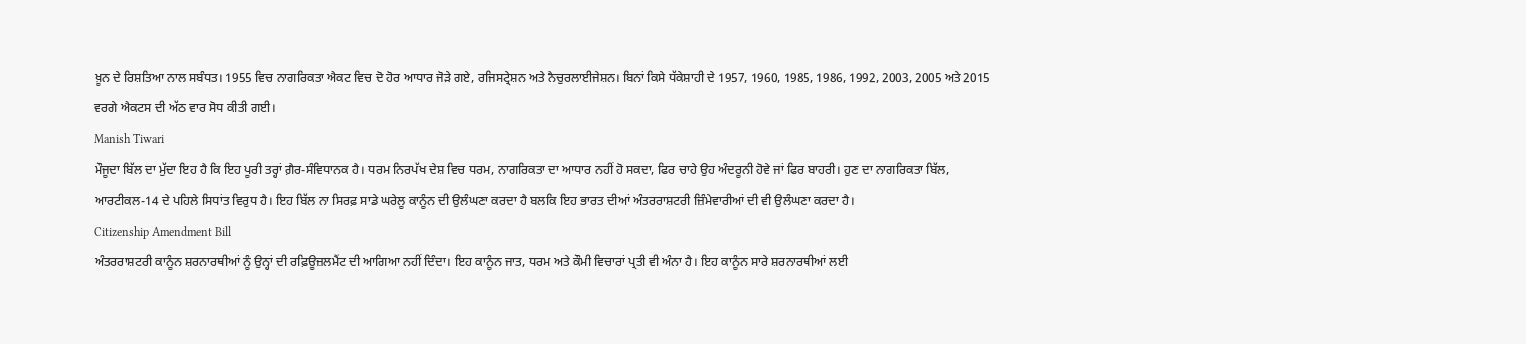ਖ਼ੂਨ ਦੇ ਰਿਸ਼ਤਿਆ ਨਾਲ ਸਬੰਧਤ। 1955 ਵਿਚ ਨਾਗਰਿਕਤਾ ਐਕਟ ਵਿਚ ਦੋ ਹੋਰ ਆਧਾਰ ਜੋੜੇ ਗਏ, ਰਜਿਸਟ੍ਰੇਸ਼ਨ ਅਤੇ ਨੈਚੁਰਲਾਈਜੇਸ਼ਨ। ਬਿਨਾਂ ਕਿਸੇ ਧੱਕੇਸ਼ਾਹੀ ਦੇ 1957, 1960, 1985, 1986, 1992, 2003, 2005 ਅਤੇ 2015 ਵਰਗੇ ਐਕਟਸ ਦੀ ਅੱਠ ਵਾਰ ਸੋਧ ਕੀਤੀ ਗਈ।
Manish Tiwari
ਮੌਜੂਦਾ ਬਿੱਲ ਦਾ ਮੁੱਦਾ ਇਹ ਹੈ ਕਿ ਇਹ ਪੂਰੀ ਤਰ੍ਹਾਂ ਗ਼ੈਰ-ਸੰਵਿਧਾਨਕ ਹੈ। ਧਰਮ ਨਿਰਪੱਖ ਦੇਸ਼ ਵਿਚ ਧਰਮ, ਨਾਗਰਿਕਤਾ ਦਾ ਆਧਾਰ ਨਹੀਂ ਹੋ ਸਕਦਾ, ਫਿਰ ਚਾਹੇ ਉਹ ਅੰਦਰੂਨੀ ਹੋਵੇ ਜਾਂ ਫਿਰ ਬਾਹਰੀ। ਹੁਣ ਦਾ ਨਾਗਰਿਕਤਾ ਬਿੱਲ, ਆਰਟੀਕਲ-14 ਦੇ ਪਹਿਲੇ ਸਿਧਾਂਤ ਵਿਰੁਧ ਹੈ। ਇਹ ਬਿੱਲ ਨਾ ਸਿਰਫ਼ ਸਾਡੇ ਘਰੇਲੂ ਕਾਨੂੰਨ ਦੀ ਉਲੰਘਣਾ ਕਰਦਾ ਹੈ ਬਲਕਿ ਇਹ ਭਾਰਤ ਦੀਆਂ ਅੰਤਰਰਾਸ਼ਟਰੀ ਜ਼ਿੰਮੇਵਾਰੀਆਂ ਦੀ ਵੀ ਉਲੰਘਣਾ ਕਰਦਾ ਹੈ।
Citizenship Amendment Bill
ਅੰਤਰਰਾਸ਼ਟਰੀ ਕਾਨੂੰਨ ਸ਼ਰਨਾਰਥੀਆਂ ਨੂੰ ਉਨ੍ਹਾਂ ਦੀ ਰਫ਼ਿਊਜ਼ਲਮੈਂਟ ਦੀ ਆਗਿਆ ਨਹੀਂ ਦਿੰਦਾ। ਇਹ ਕਾਨੂੰਨ ਜਾਤ, ਧਰਮ ਅਤੇ ਕੌਮੀ ਵਿਚਾਰਾਂ ਪ੍ਰਤੀ ਵੀ ਅੰਨਾ ਹੈ। ਇਹ ਕਾਨੂੰਨ ਸਾਰੇ ਸ਼ਰਨਾਰਥੀਆਂ ਲਈ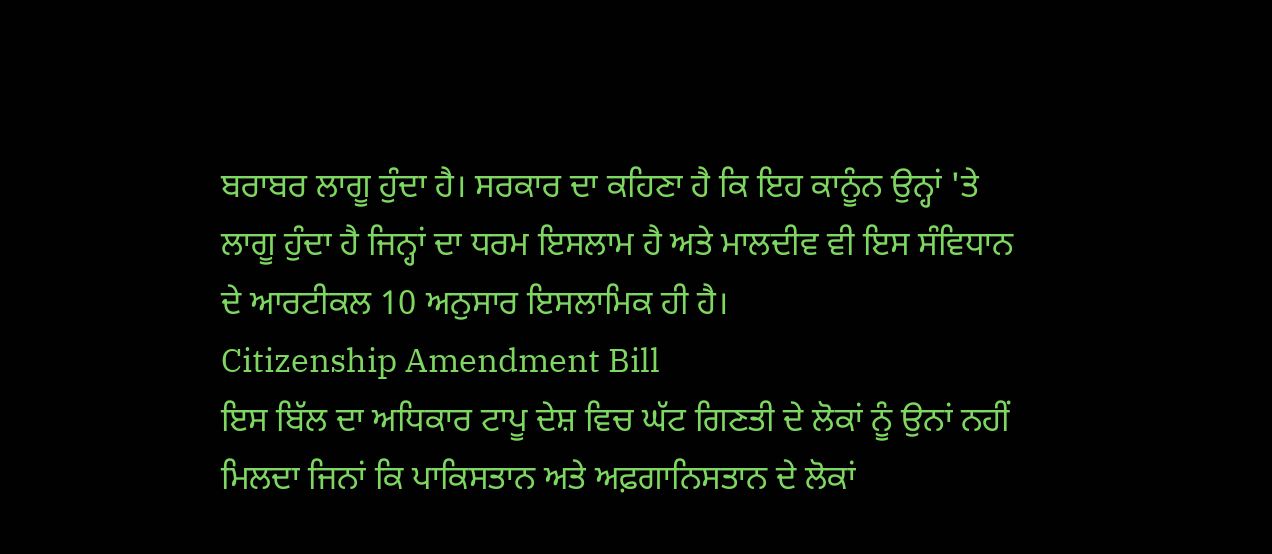ਬਰਾਬਰ ਲਾਗੂ ਹੁੰਦਾ ਹੈ। ਸਰਕਾਰ ਦਾ ਕਹਿਣਾ ਹੈ ਕਿ ਇਹ ਕਾਨੂੰਨ ਉਨ੍ਹਾਂ 'ਤੇ ਲਾਗੂ ਹੁੰਦਾ ਹੈ ਜਿਨ੍ਹਾਂ ਦਾ ਧਰਮ ਇਸਲਾਮ ਹੈ ਅਤੇ ਮਾਲਦੀਵ ਵੀ ਇਸ ਸੰਵਿਧਾਨ ਦੇ ਆਰਟੀਕਲ 10 ਅਨੁਸਾਰ ਇਸਲਾਮਿਕ ਹੀ ਹੈ।
Citizenship Amendment Bill
ਇਸ ਬਿੱਲ ਦਾ ਅਧਿਕਾਰ ਟਾਪੂ ਦੇਸ਼ ਵਿਚ ਘੱਟ ਗਿਣਤੀ ਦੇ ਲੋਕਾਂ ਨੂੰ ਉਨਾਂ ਨਹੀਂ ਮਿਲਦਾ ਜਿਨਾਂ ਕਿ ਪਾਕਿਸਤਾਨ ਅਤੇ ਅਫ਼ਗਾਨਿਸਤਾਨ ਦੇ ਲੋਕਾਂ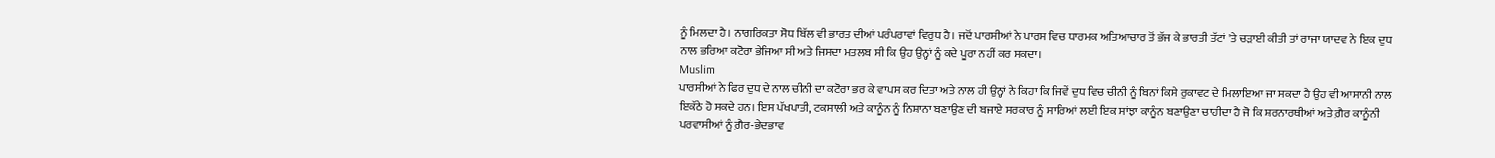ਨੂੰ ਮਿਲਦਾ ਹੈ। ਨਾਗਰਿਕਤਾ ਸੋਧ ਬਿੱਲ ਵੀ ਭਾਰਤ ਦੀਆਂ ਪਰੰਪਰਾਵਾਂ ਵਿਰੁਧ ਹੈ। ਜਦੋਂ ਪਾਰਸੀਆਂ ਨੇ ਪਾਰਸ ਵਿਚ ਧਾਰਮਕ ਅਤਿਆਚਾਰ ਤੋਂ ਭੱਜ ਕੇ ਭਾਰਤੀ ਤੱਟਾਂ 'ਤੇ ਚੜਾਈ ਕੀਤੀ ਤਾਂ ਰਾਜਾ ਯਾਦਵ ਨੇ ਇਕ ਦੁਧ ਨਾਲ ਭਰਿਆ ਕਟੋਰਾ ਭੇਜਿਆ ਸੀ ਅਤੇ ਜਿਸਦਾ ਮਤਲਬ ਸੀ ਕਿ ਉਹ ਉਨ੍ਹਾਂ ਨੂੰ ਕਦੇ ਪੂਰਾ ਨਹੀਂ ਕਰ ਸਕਦਾ।
Muslim
ਪਾਰਸੀਆਂ ਨੇ ਫਿਰ ਦੁਧ ਦੇ ਨਾਲ ਚੀਨੀ ਦਾ ਕਟੋਰਾ ਭਰ ਕੇ ਵਾਪਸ ਕਰ ਦਿਤਾ ਅਤੇ ਨਾਲ ਹੀ ਉਨ੍ਹਾਂ ਨੇ ਕਿਹਾ ਕਿ ਜਿਵੇਂ ਦੁਧ ਵਿਚ ਚੀਨੀ ਨੂੰ ਬਿਨਾਂ ਕਿਸੇ ਰੁਕਾਵਟ ਦੇ ਮਿਲਾਇਆ ਜਾ ਸਕਦਾ ਹੈ ਉਹ ਵੀ ਆਸਾਨੀ ਨਾਲ ਇਕੱਠੇ ਹੋ ਸਕਦੇ ਹਨ। ਇਸ ਪੱਖਪਾਤੀ, ਟਕਸਾਲੀ ਅਤੇ ਕਾਨੂੰਨ ਨੂੰ ਨਿਸ਼ਾਨਾ ਬਣਾਉਣ ਦੀ ਬਜਾਏ ਸਰਕਾਰ ਨੂੰ ਸਾਰਿਆਂ ਲਈ ਇਕ ਸਾਂਝਾ ਕਾਨੂੰਨ ਬਣਾਉਣਾ ਚਾਹੀਦਾ ਹੈ ਜੋ ਕਿ ਸ਼ਰਨਾਰਥੀਆਂ ਅਤੇ ਗ਼ੈਰ ਕਾਨੂੰਨੀ ਪਰਵਾਸੀਆਂ ਨੂੰ ਗ਼ੈਰ-ਭੇਦਭਾਵ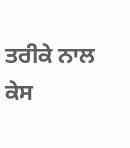ਤਰੀਕੇ ਨਾਲ ਕੇਸ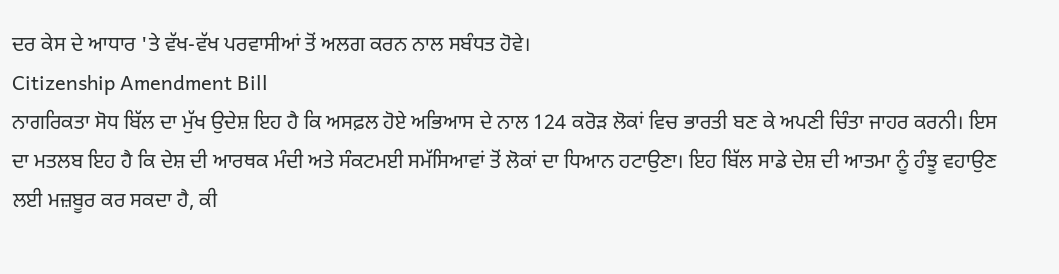ਦਰ ਕੇਸ ਦੇ ਆਧਾਰ 'ਤੇ ਵੱਖ-ਵੱਖ ਪਰਵਾਸੀਆਂ ਤੋਂ ਅਲਗ ਕਰਨ ਨਾਲ ਸਬੰਧਤ ਹੋਵੇ।
Citizenship Amendment Bill
ਨਾਗਰਿਕਤਾ ਸੋਧ ਬਿੱਲ ਦਾ ਮੁੱਖ ਉਦੇਸ਼ ਇਹ ਹੈ ਕਿ ਅਸਫ਼ਲ ਹੋਏ ਅਭਿਆਸ ਦੇ ਨਾਲ 124 ਕਰੋੜ ਲੋਕਾਂ ਵਿਚ ਭਾਰਤੀ ਬਣ ਕੇ ਅਪਣੀ ਚਿੰਤਾ ਜਾਹਰ ਕਰਨੀ। ਇਸ ਦਾ ਮਤਲਬ ਇਹ ਹੈ ਕਿ ਦੇਸ਼ ਦੀ ਆਰਥਕ ਮੰਦੀ ਅਤੇ ਸੰਕਟਮਈ ਸਮੱਸਿਆਵਾਂ ਤੋਂ ਲੋਕਾਂ ਦਾ ਧਿਆਨ ਹਟਾਉਣਾ। ਇਹ ਬਿੱਲ ਸਾਡੇ ਦੇਸ਼ ਦੀ ਆਤਮਾ ਨੂੰ ਹੰਝੂ ਵਹਾਉਣ ਲਈ ਮਜ਼ਬੂਰ ਕਰ ਸਕਦਾ ਹੈ, ਕੀ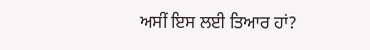ਅਸੀਂ ਇਸ ਲਈ ਤਿਆਰ ਹਾਂ?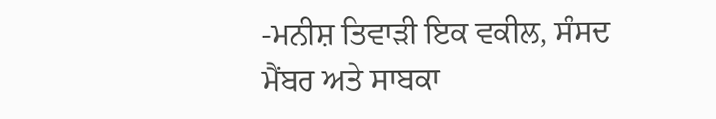-ਮਨੀਸ਼ ਤਿਵਾੜੀ ਇਕ ਵਕੀਲ, ਸੰਸਦ ਮੈਂਬਰ ਅਤੇ ਸਾਬਕਾ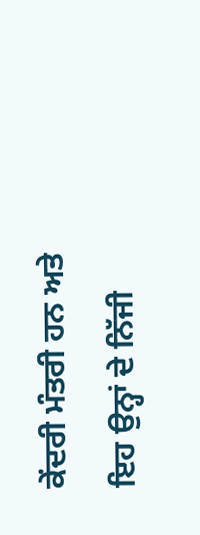ਕੇਂਦਰੀ ਮੰਤਰੀ ਹਨ ਅਤੇ ਇਹ ਉਨ੍ਹਾਂ ਦੇ ਨਿੱਜੀ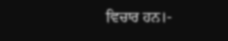ਵਿਚਾਰ ਹਨ।-